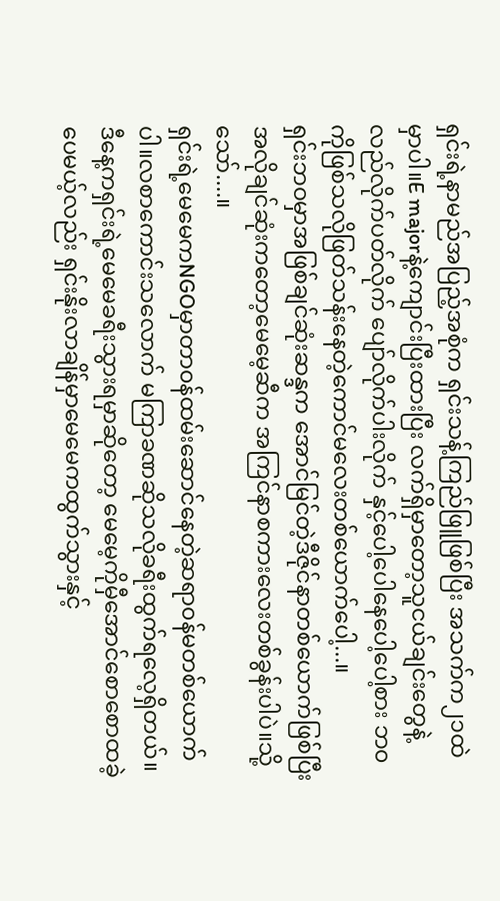ရှင်းရဲ့နာမည်အပြည့်အစုံက ရှင်းသန့်ကြည်ဖြူဖြစ်ပြီး အသက်က၂၁ထဲမှာပါ။E majorနဲ့ကျောင်းပြီးထားပြီး လက်ရှိမှာတော့သူငယ်ချင်းတွေနဲ့လည်လိုက်ပတ်လိုက် ပျော်လိုက်ပါးလိုက် နှင့်ပေါ့ပေါနေပေါ့ပေါ့စား ဘ၀ကိုဖြစ်သလိုဖြတ်သန်းနေတဲ့ကောင်မလေးတစ်ယောက်ပေါ့...။
ရှင်းဘဝမှာအဖြစ်ချင်ဆုံးဆန္ဒက အောင်မြင်တဲ့ဒီဇိုင်နာတစ်ယောက်ဖြစ်ပြီး အလိုချင်ဆုံးကတော့မေမေ့ဆီက အကြင်နာစကားလေးတစ်ခွန်းပါပဲ။သို့သော်....။
ရှင်းရဲ့မေမေကNGOမှာတာ၀န်ထမ်းဆောင်နေတဲ့ဆရာ၀န်မတစ်ယောက်ပါ။လစာကောင်းသလောက် မကြာခဏဆိုသလိုခရီးထွက်ရလေ့ရှိတယ်။ဒီနေ့ကရှင်းရဲ့မေမေခရီးသွားရမှာဆိုတော့ မေမေ့ကိုမှီအောင်စောစောထခဲ့ပေမယ့်လည်း ရှင်းနိုးလာချိန်မှာမေမေကထွက်သွားနှင့်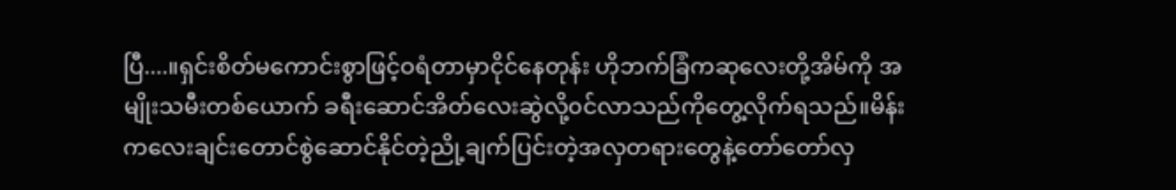ပြီ....။ရှင်းစိတ်မကောင်းစွာဖြင့်ဝရံတာမှာငိုင်နေတုန်း ဟိုဘက်ခြံကဆုလေးတို့အိမ်ကို အမျိုးသမီးတစ်ယောက် ခရီးဆောင်အိတ်လေးဆွဲလို့၀င်လာသည်ကိုတွေ့လိုက်ရသည်။မိန်းကလေးချင်းတောင်စွဲဆောင်နိုင်တဲ့ညို့ချက်ပြင်းတဲ့အလှတရားတွေနဲ့တော်တော်လှ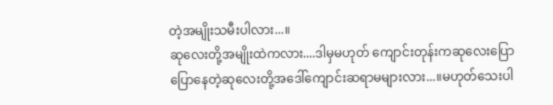တဲ့အမျိုးသမီးပါလား...။
ဆုလေးတို့အမျိုးထဲကလား....ဒါမှမဟုတ် ကျောင်းတုန်းကဆုလေးပြောပြောနေတဲ့ဆုလေးတို့အဒေါ်ကျောင်းဆရာမများလား...။မဟုတ်သေးပါ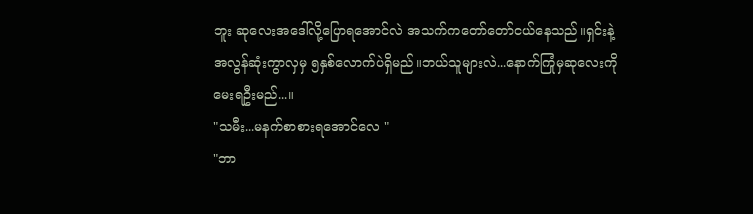ဘူး ဆုလေးအဒေါ်လို့ပြောရအောင်လဲ အသက်ကတော်တော်ငယ်နေသည်။ရှင်းနဲ့အလွန်ဆုံးကွာလှမှ ၅နှစ်လောက်ပဲရှိမည်။ဘယ်သူများလဲ...နောက်ကြုံမှဆုလေးကိုမေးရဦးမည်...။
"သမီး...မနက်စာစားရအောင်လေ "
"ဘာ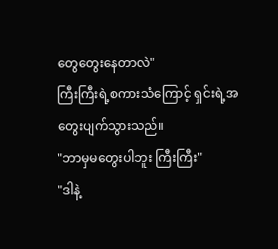တွေတွေးနေတာလဲ"
ကြီးကြီးရဲ့စကားသံကြောင့် ရှင်းရဲ့အတွေးပျက်သွားသည်။
"ဘာမှမတွေးပါဘူး ကြီးကြီး"
"ဒါနဲ့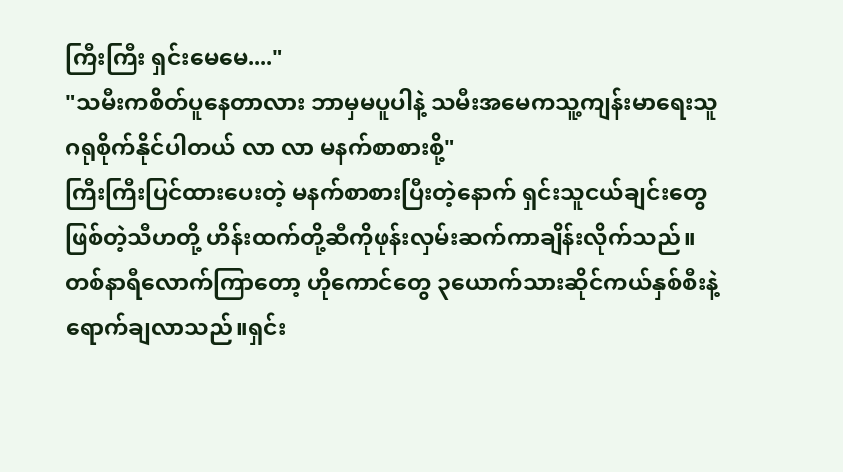ကြီးကြီး ရှင်းမေမေ...."
"သမီးကစိတ်ပူနေတာလား ဘာမှမပူပါနဲ့ သမီးအမေကသူ့ကျန်းမာရေးသူဂရုစိုက်နိုင်ပါတယ် လာ လာ မနက်စာစားစို့"
ကြီးကြီးပြင်ထားပေးတဲ့ မနက်စာစားပြီးတဲ့နောက် ရှင်းသူငယ်ချင်းတွေဖြစ်တဲ့သီဟတို့ ဟိန်းထက်တို့ဆီကိုဖုန်းလှမ်းဆက်ကာချိန်းလိုက်သည်။တစ်နာရီလောက်ကြာတော့ ဟိုကောင်တွေ ၃ယောက်သားဆိုင်ကယ်နှစ်စီးနဲ့ရောက်ချလာသည်။ရှင်း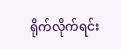ရိုက်လိုက်ရင်း